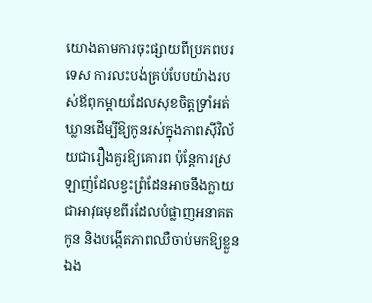យោងតាមការចុះផ្សាយពីប្រភពបរទេស ការលះបង់គ្រប់បែបយ៉ាងរបស់ឪពុកម្ដាយដែលសុខចិត្តទ្រាំអត់ឃ្លានដើម្បីឱ្យកូនរស់ក្នុងភាពស៊ីវិល័យជារឿងគួរឱ្យគោរព ប៉ុន្តែការស្រឡាញ់ដែលខ្វះព្រំដែនអាចនឹងក្លាយជាអាវុធមុខពីរដែលបំផ្លាញអនាគតកូន និងបង្កើតភាពឈឺចាប់មកឱ្យខ្លួនឯង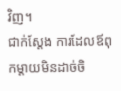វិញ។
ជាក់ស្ដែង ការដែលឪពុកម្ដាយមិនដាច់ចិ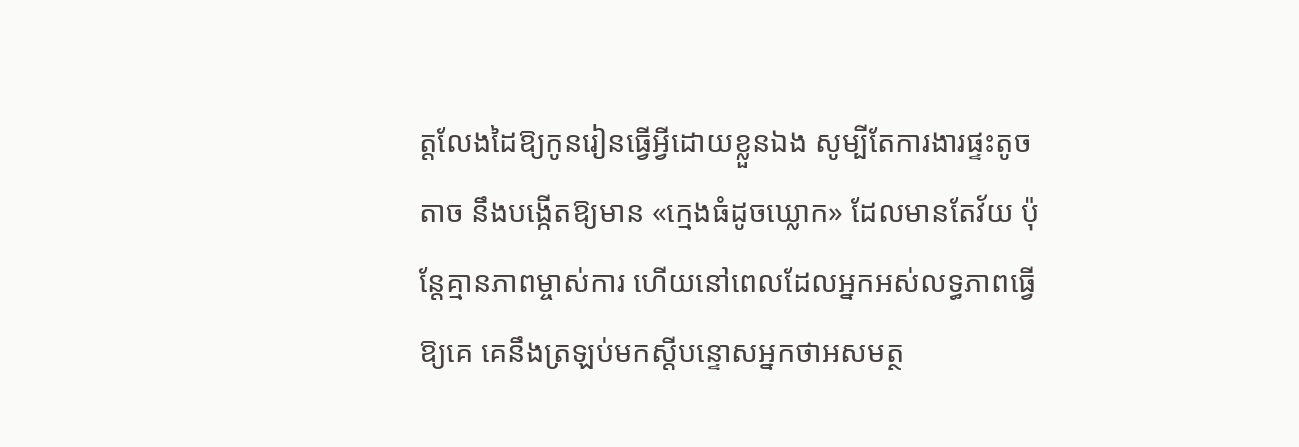ត្តលែងដៃឱ្យកូនរៀនធ្វើអ្វីដោយខ្លួនឯង សូម្បីតែការងារផ្ទះតូចតាច នឹងបង្កើតឱ្យមាន «ក្មេងធំដូចឃ្លោក» ដែលមានតែវ័យ ប៉ុន្តែគ្មានភាពម្ចាស់ការ ហើយនៅពេលដែលអ្នកអស់លទ្ធភាពធ្វើឱ្យគេ គេនឹងត្រឡប់មកស្ដីបន្ទោសអ្នកថាអសមត្ថ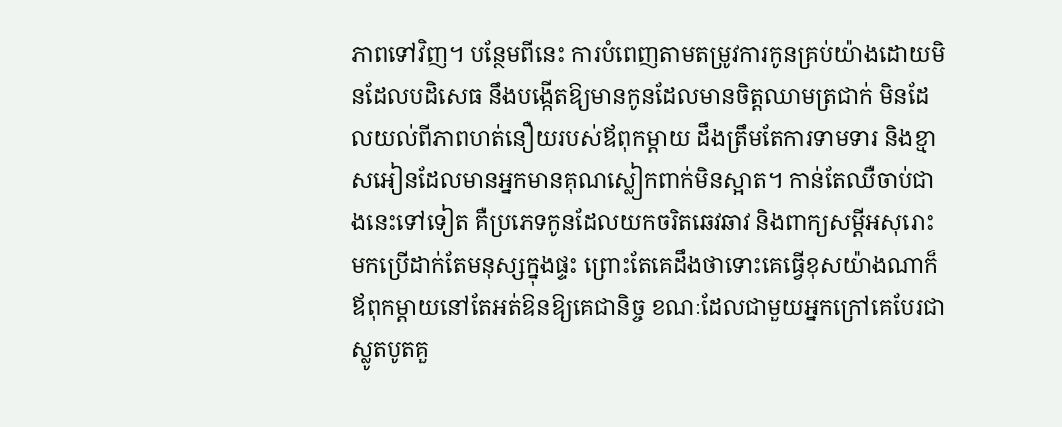ភាពទៅវិញ។ បន្ថែមពីនេះ ការបំពេញតាមតម្រូវការកូនគ្រប់យ៉ាងដោយមិនដែលបដិសេធ នឹងបង្កើតឱ្យមានកូនដែលមានចិត្តឈាមត្រជាក់ មិនដែលយល់ពីភាពហត់នឿយរបស់ឪពុកម្ដាយ ដឹងត្រឹមតែការទាមទារ និងខ្មាសអៀនដែលមានអ្នកមានគុណស្លៀកពាក់មិនស្អាត។ កាន់តែឈឺចាប់ជាងនេះទៅទៀត គឺប្រភេទកូនដែលយកចរិតឆេវឆាវ និងពាក្យសម្តីអសុរោះមកប្រើដាក់តែមនុស្សក្នុងផ្ទះ ព្រោះតែគេដឹងថាទោះគេធ្វើខុសយ៉ាងណាក៏ឪពុកម្ដាយនៅតែអត់ឱនឱ្យគេជានិច្ច ខណៈដែលជាមួយអ្នកក្រៅគេបែរជាស្លូតបូតគួ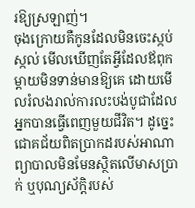រឱ្យស្រឡាញ់។
ចុងក្រោយគឺកូនដែលមិនចេះស្កប់ស្កល់ មើលឃើញតែអ្វីដែលឪពុកម្ដាយមិនទាន់មានឱ្យគេ ដោយមើលរំលងរាល់ការលះបង់បូជាដែលអ្នកបានធ្វើពេញមួយជីវិត។ ដូច្នេះ ជោគជ័យពិតប្រាកដរបស់អាណាព្យាបាលមិនមែនស្ថិតលើមាសប្រាក់ ឬបុណ្យស័ក្តិរបស់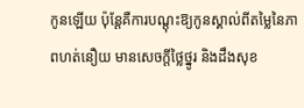កូនឡើយ ប៉ុន្តែគឺការបណ្ដុះឱ្យកូនស្គាល់ពីតម្លៃនៃភាពហត់នឿយ មានសេចក្ដីថ្លៃថ្នូរ និងដឹងសុខ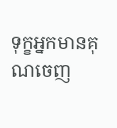ទុក្ខអ្នកមានគុណចេញ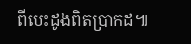ពីបេះដូងពិតប្រាកដ៕